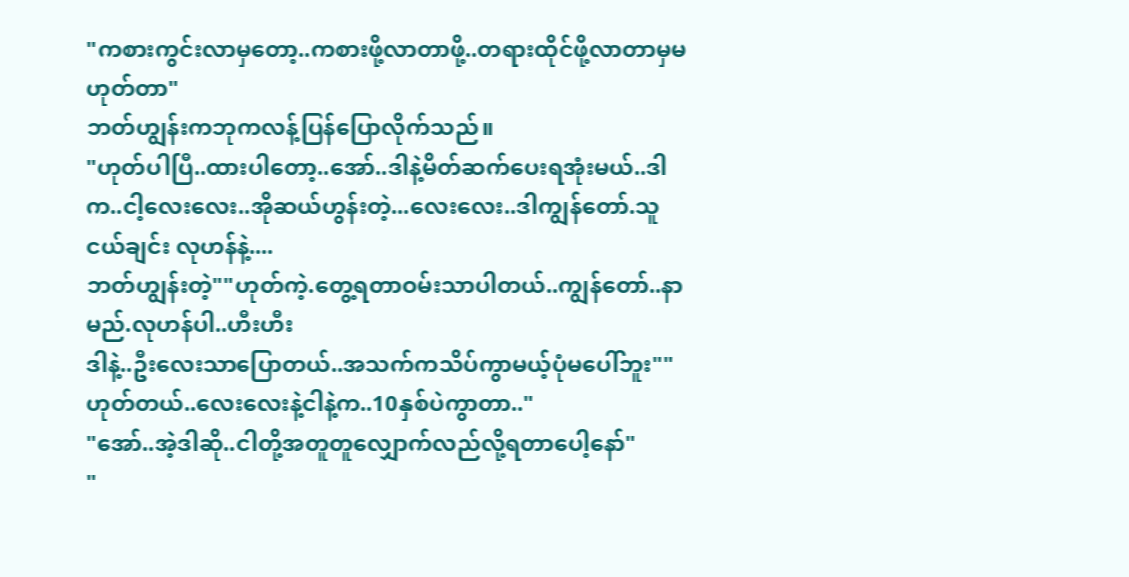"ကစားကွင်းလာမှတော့..ကစားဖို့လာတာဖို့..တရားထိုင်ဖို့လာတာမှမဟုတ်တာ"
ဘတ်ဟျွန်းကဘုကလန့်ပြန်ပြောလိုက်သည်။
"ဟုတ်ပါပြီ..ထားပါတော့..အော်..ဒါနဲ့မိတ်ဆက်ပေးရအုံးမယ်..ဒါက..ငါ့လေးလေး..အိုဆယ်ဟွန်းတဲ့...လေးလေး..ဒါကျွန်တော်.သူငယ်ချင်း လုဟန်နဲ့....
ဘတ်ဟျွန်းတဲ့""ဟုတ်ကဲ့.တွေ့ရတာဝမ်းသာပါတယ်..ကျွန်တော်..နာမည်.လုဟန်ပါ..ဟီးဟီး
ဒါနဲ့..ဦးလေးသာပြောတယ်..အသက်ကသိပ်ကွာမယ့်ပုံမပေါ်ဘူး""ဟုတ်တယ်..လေးလေးနဲ့ငါနဲ့က..10နှစ်ပဲကွာတာ.."
"အော်..အဲ့ဒါဆို..ငါတို့အတူတူလျှောက်လည်လို့ရတာပေါ့နော်"
"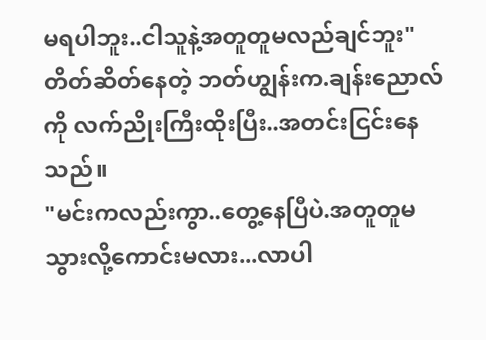မရပါဘူး..ငါသူနဲ့အတူတူမလည်ချင်ဘူး"
တိတ်ဆိတ်နေတဲ့ ဘတ်ဟျွန်းက.ချန်းညောလ်ကို လက်ညိုးကြီးထိုးပြီး..အတင်းငြင်းနေသည်။
"မင်းကလည်းကွာ..တွေ့နေပြီပဲ.အတူတူမသွားလို့ကောင်းမလား...လာပါ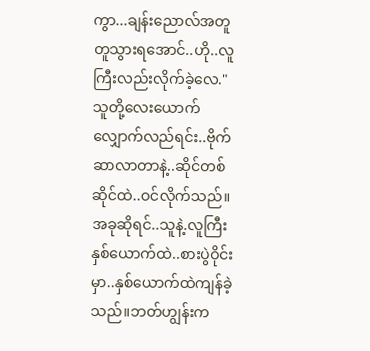ကွာ...ချန်းညောလ်အတူတူသွားရအောင်..ဟို..လူကြီးလည်းလိုက်ခဲ့လေ."
သူတို့လေးယောက်လျှောက်လည်ရင်း..ဗိုက်ဆာလာတာနဲ့..ဆိုင်တစ်ဆိုင်ထဲ..ဝင်လိုက်သည်။
အခုဆိုရင်..သူနဲ့.လူကြီးနှစ်ယောက်ထဲ..စားပွဲဝိုင်းမှာ..နှစ်ယောက်ထဲကျန်ခဲ့သည်။ဘတ်ဟျွန်းက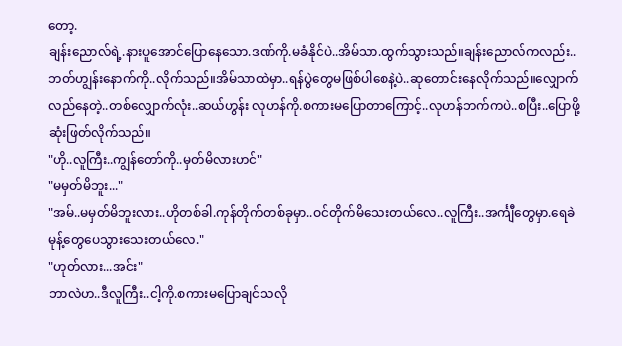တော့.
ချန်းညောလ်ရဲ့.နားပူအောင်ပြောနေသော.ဒဏ်ကို.မခံနိုင်ပဲ..အိမ်သာ.ထွက်သွားသည်။ချန်းညောလ်ကလည်း..ဘတ်ဟျွန်းနောက်ကို..လိုက်သည်။အိမ်သာထဲမှာ..ရန်ပွဲတွေမဖြစ်ပါစေနဲ့ပဲ..ဆုတောင်းနေလိုက်သည်။လျှောက်လည်နေတဲ့..တစ်လျှောက်လုံး..ဆယ်ဟွန်း လုဟန်ကို.စကားမပြောတာကြောင့်..လုဟန်ဘက်ကပဲ..စပြီး..ပြောဖို့ဆုံးဖြတ်လိုက်သည်။
"ဟို..လူကြီး..ကျွန်တော်ကို..မှတ်မိလားဟင်"
"မမှတ်မိဘူး..."
"အမ်..မမှတ်မိဘူးလား..ဟိုတစ်ခါ.ကုန်တိုက်တစ်ခုမှာ..ဝင်တိုက်မိသေးတယ်လေ..လူကြီး..အင်္ကျီတွေမှာ.ရေခဲမုန့်တွေပေသွားသေးတယ်လေ."
"ဟုတ်လား...အင်း"
ဘာလဲဟ..ဒီလူကြီး..ငါ့ကို.စကားမပြောချင်သလို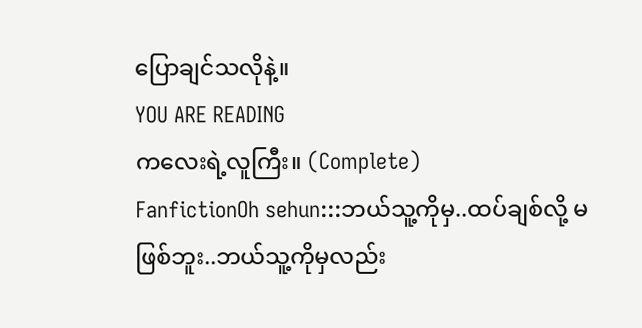ပြောချင်သလိုနဲ့။
YOU ARE READING
ကလေးရဲ့လူကြီး။ (Complete)
FanfictionOh sehun:::ဘယ်သူ့ကိုမှ..ထပ်ချစ်လို့ မဖြစ်ဘူး..ဘယ်သူ့ကိုမှလည်း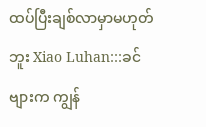ထပ်ပြီးချစ်လာမှာမဟုတ်ဘူး Xiao Luhan:::ခင်ဗျားက ကျွန်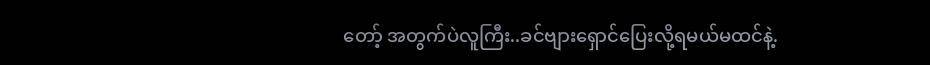တော့် အတွက်ပဲလူကြီး..ခင်ဗျားရှောင်ပြေးလို့ရမယ်မထင်နဲ့.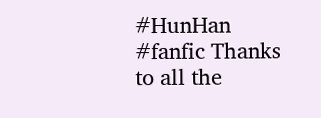#HunHan #fanfic Thanks to all the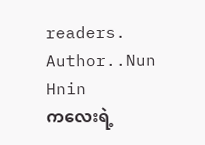readers. Author..Nun Hnin
ကလေးရဲ့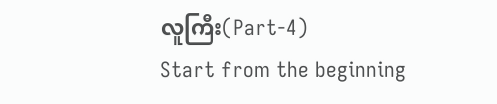လူကြီး(Part-4)
Start from the beginning